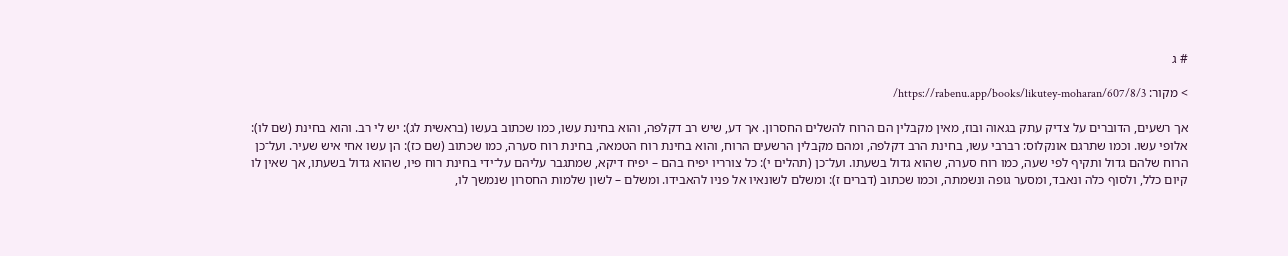# ג

> מקור: https://rabenu.app/books/likutey-moharan/607/8/3/

אך רשעים, הדוברים על צדיק עתק בגאוה ובוז, מאין מקבלין הם הרוח להשלים החסרון. אך דע, שיש רב דקלפה, והוא בחינת עשו, כמו שכתוב בעשו (בראשית לג): יש לי רב. והוא בחינת (שם לו): אלופי עשו. וכמו שתרגם אונקלוס: רברבי עשו, בחינת הרב דקלפה, ומהם מקבלין הרשעים הרוח, והוא בחינת רוח הטמאה, בחינת רוח סערה, כמו שכתוב (שם כז): הן עשו אחי איש שעיר. ועל־כן הרוח שלהם גדול ותקיף לפי שעה, כמו רוח סערה, שהוא גדול בשעתו. ועל־כן (תהלים י): כל צורריו יפיח בהם – יפיח דיקא, שמתגבר עליהם על־ידי בחינת רוח פיו, שהוא גדול בשעתו, אך שאין לו קיום כלל, ולסוף כלה ונאבד, ומסער גופה ונשמתה, וכמו שכתוב (דברים ז): ומשלם לשונאיו אל פניו להאבידו. ומשלם – לשון שלמות החסרון שנמשך לו,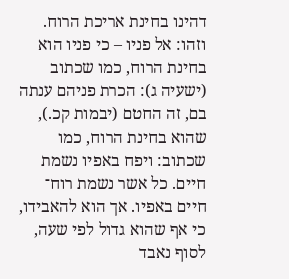דהינו בחינת אריכת הרוח. וזהו: אל פניו – כי פניו הוא בחינת הרוח, כמו שכתוב (ישעיה ג): הכרת פניהם ענתה בם, זה החטם (יבמות קכ.), שהוא בחינת הרוח, כמו שכתוב: ויפח באפיו נשמת חיים. כל אשר נשמת רוח־ חיים באפיו. אך הוא להאבידו, כי אף שהוא גדול לפי שעה, לסוף נאבד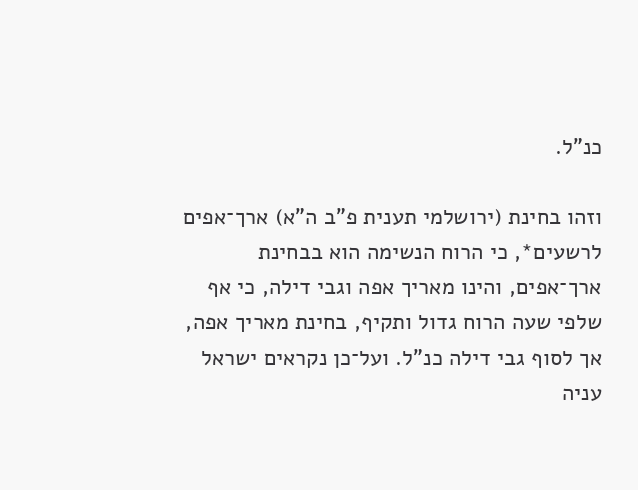כנ”ל.

וזהו בחינת (ירושלמי תענית פ”ב ה”א) ארך־אפים לרשעים*, כי הרוח הנשימה הוא בבחינת ארך־אפים, והינו מאריך אפה וגבי דילה, כי אף שלפי שעה הרוח גדול ותקיף, בחינת מאריך אפה, אך לסוף גבי דילה כנ”ל. ועל־כן נקראים ישראל עניה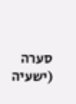סערה (ישעיה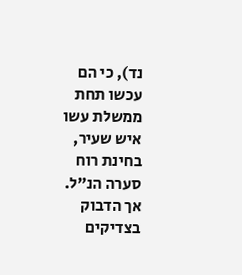נד), כי הם עכשו תחת ממשלת עשו איש שעיר, בחינת רוח סערה הנ”ל. אך הדבוק בצדיקים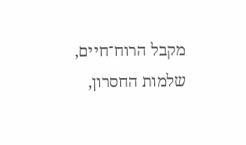מקבל הרוח־חיים, שלמות החסרון,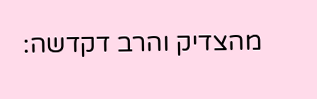מהצדיק והרב דקדשה: